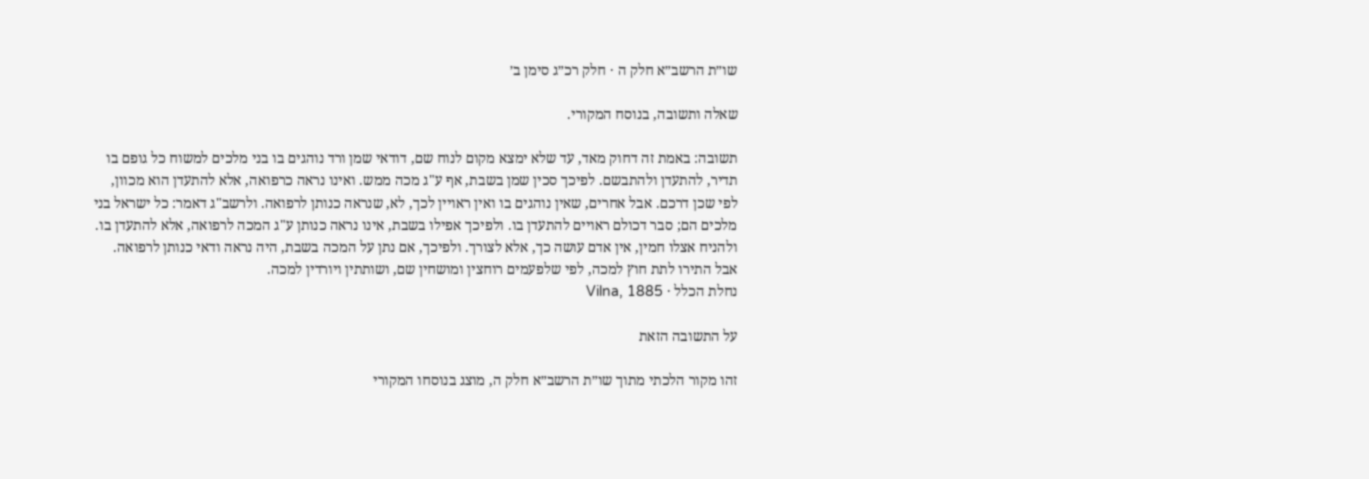שו״ת הרשב״א חלק ה · חלק רכ״ג סימן ב׳

שאלה ותשובה, בנוסח המקורי.

תשובה: באמת זה דחוק מאד, עד שלא ימצא מקום לנוח שם, דודאי שמן ורד נוהגים בו בני מלכים למשוח כל גופם בו תדיר, להתעדן ולהתבשם. לפיכך סכין שמן בשבת, אף ע"ג מכה ממש. ואינו נראה כרפואה, אלא להתעדן הוא מכוון, לפי שכן דרכם. אבל אחרים, שאין נוהגים בו ואין ראויין לכך, לא, שנראה כנותן לרפואה. ולרשב"ג דאמר: כל ישראל בני מלכים הם; סבר דכולם ראויים להתעדן בו. ולפיכך אפילו בשבת, אינו נראה כנותן ע"ג המכה לרפואה, אלא להתעדן בו. ולהניח אצלו חמין, אין אדם עושה כך, אלא לצורך. ולפיכך, אם נתן על המכה בשבת, היה נראה ודאי כנותן לרפואה. אבל התירו לתת חוץ למכה, לפי שלפעמים רוחצין ומושחין שם, ושותתין ויורדין למכה.
נחלת הכלל · Vilna, 1885

על התשובה הזאת

זהו מקור הלכתי מתוך שו״ת הרשב״א חלק ה, מוצג בנוסחו המקורי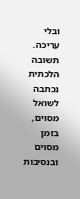ובלי עריכה. תשובה הלכתית נכתבה לשואל מסוים, בזמן מסוים ובנסיבות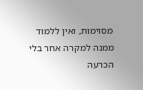מסוימות, ואין ללמוד ממנה למקרה אחר בלי הכרעה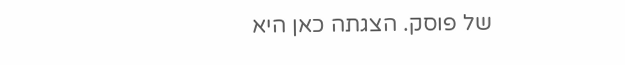של פוסק. הצגתה כאן היא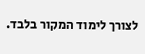לצורך לימוד המקור בלבד.